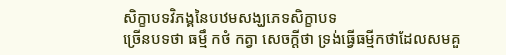សិក្ខាបទវិភង្គនៃបឋមសង្ឃភេទសិក្ខាបទ
ច្រើនបទថា ធម្មឹ កថំ កត្វា សេចក្តីថា ទ្រង់ធ្វើធម្មីកថាដែលសមគួ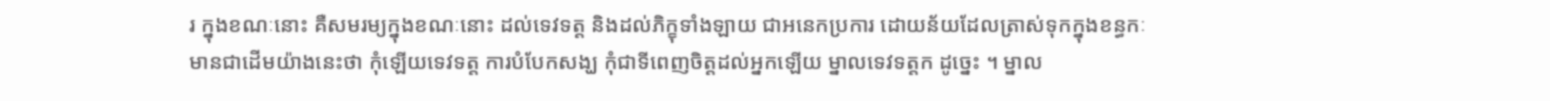រ ក្នុងខណៈនោះ គឺសមរម្យក្នុងខណៈនោះ ដល់ទេវទត្ត និងដល់ភិក្ខុទាំងឡាយ ជាអនេកប្រការ ដោយន័យដែលត្រាស់ទុកក្នុងខន្ធកៈ មានជាដើមយ៉ាងនេះថា កុំឡើយទេវទត្ត ការបំបែកសង្ឃ កុំជាទីពេញចិត្តដល់អ្នកឡើយ ម្នាលទេវទត្តក ដូច្នេះ ។ ម្នាល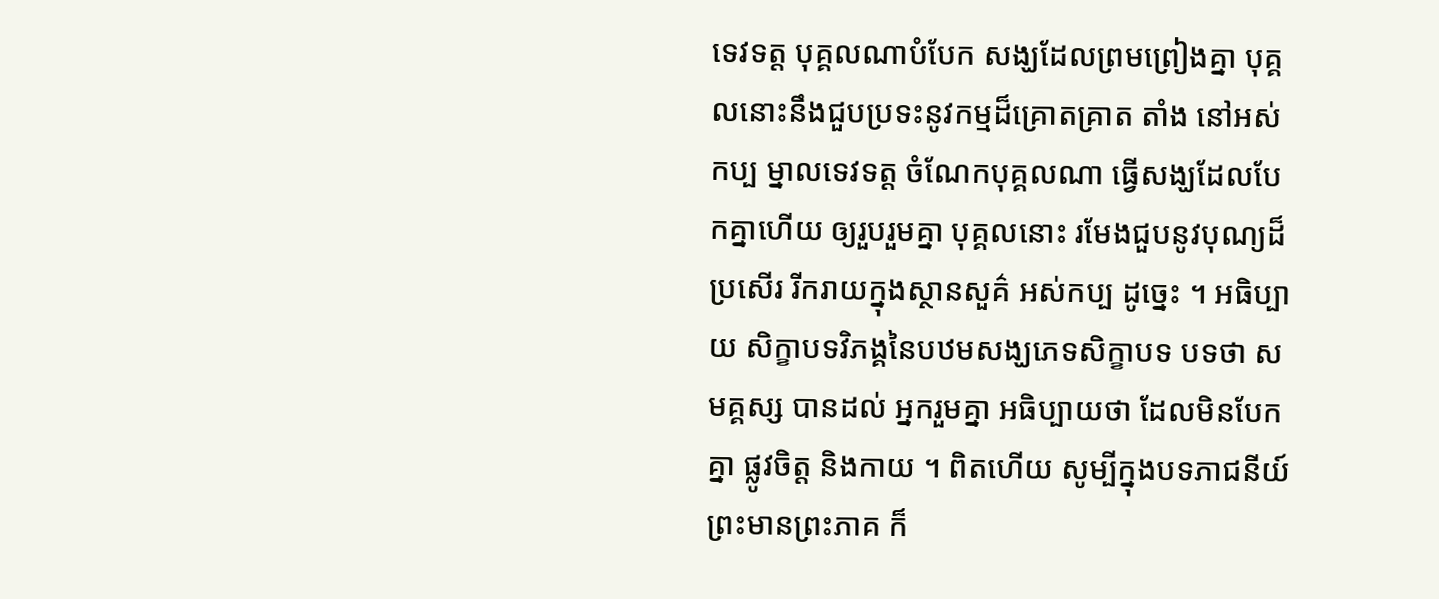ទេវទត្ត បុគ្គលណាបំបែក សង្ឃដែលព្រមព្រៀងគ្នា បុគ្គលនោះនឹងជួបប្រទះនូវកម្មដ៏គ្រោតគ្រាត តាំង នៅអស់កប្ប ម្នាលទេវទត្ត ចំណែកបុគ្គលណា ធ្វើសង្ឃដែលបែកគ្នាហើយ ឲ្យរួបរួមគ្នា បុគ្គលនោះ រមែងជួបនូវបុណ្យដ៏ប្រសើរ រីករាយក្នុងស្ថានសួគ៌ អស់កប្ប ដូច្នេះ ។ អធិប្បាយ សិក្ខាបទវិភង្គនៃបឋមសង្ឃភេទសិក្ខាបទ បទថា សមគ្គស្ស បានដល់ អ្នករួមគ្នា អធិប្បាយថា ដែលមិនបែកគ្នា ផ្លូវចិត្ត និងកាយ ។ ពិតហើយ សូម្បីក្នុងបទភាជនីយ៍ ព្រះមានព្រះភាគ ក៏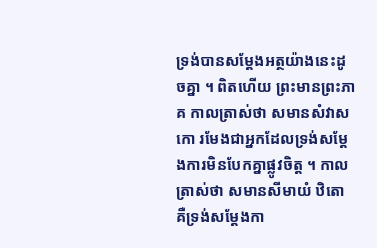ទ្រង់បានសម្តែងអត្ថយ៉ាងនេះដូចគ្នា ។ ពិតហើយ ព្រះមានព្រះភាគ កាលត្រាស់ថា សមានសំវាសកោ រមែងជាអ្នកដែលទ្រង់សម្តែងការមិនបែកគ្នាផ្លូវចិត្ត ។ កាលត្រាស់ថា សមានសីមាយំ ឋិតោ គឺទ្រង់សម្តែងកា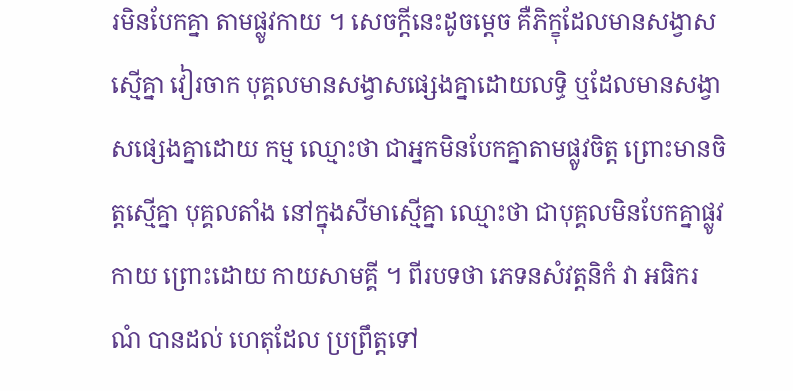រមិនបែកគ្នា តាមផ្លូវកាយ ។ សេចក្តីនេះដូចម្តេច គឺភិក្ខុដែលមានសង្វាសស្មើគ្នា វៀរចាក បុគ្គលមានសង្វាសផ្សេងគ្នាដោយលទ្ធិ ឬដែលមានសង្វាសផ្សេងគ្នាដោយ កម្ម ឈ្មោះថា ជាអ្នកមិនបែកគ្នាតាមផ្លូវចិត្ត ព្រោះមានចិត្តស្មើគ្នា បុគ្គលតាំង នៅក្នុងសីមាស្មើគ្នា ឈ្មោះថា ជាបុគ្គលមិនបែកគ្នាផ្លូវកាយ ព្រោះដោយ កាយសាមគ្គី ។ ពីរបទថា ភេទនសំវត្តនិកំ វា អធិករណំ បានដល់ ហេតុដែល ប្រព្រឹត្តទៅ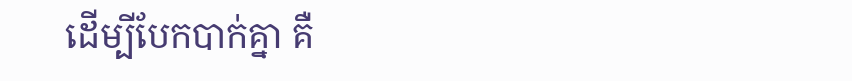ដើម្បីបែកបាក់គ្នា គឺ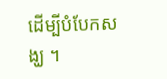ដើម្បីបំបែកសង្ឃ ។